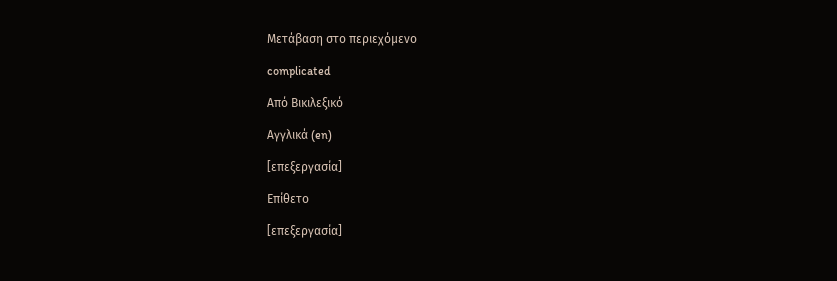Μετάβαση στο περιεχόμενο

complicated

Από Βικιλεξικό

Αγγλικά (en)

[επεξεργασία]

Επίθετο

[επεξεργασία]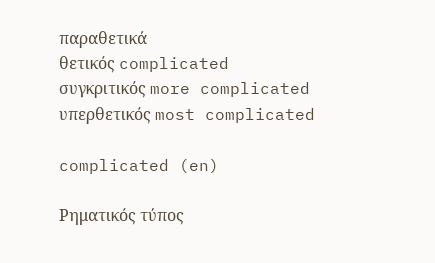παραθετικά
θετικός complicated
συγκριτικός more complicated
υπερθετικός most complicated

complicated (en)

Ρηματικός τύπος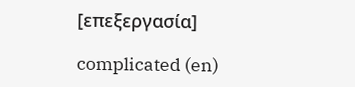[επεξεργασία]

complicated (en)